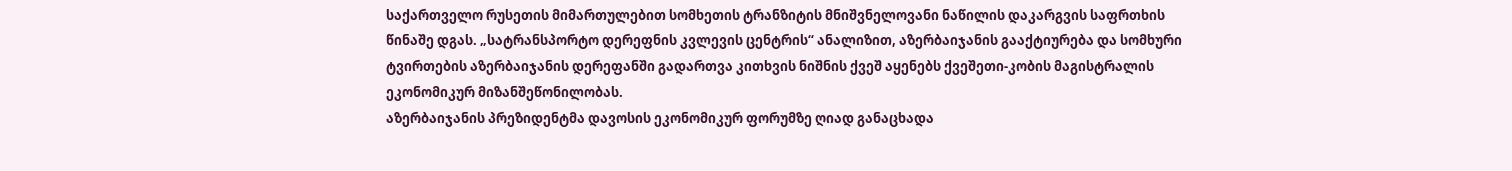საქართველო რუსეთის მიმართულებით სომხეთის ტრანზიტის მნიშვნელოვანი ნაწილის დაკარგვის საფრთხის წინაშე დგას. „სატრანსპორტო დერეფნის კვლევის ცენტრის“ ანალიზით, აზერბაიჯანის გააქტიურება და სომხური ტვირთების აზერბაიჯანის დერეფანში გადართვა კითხვის ნიშნის ქვეშ აყენებს ქვეშეთი-კობის მაგისტრალის ეკონომიკურ მიზანშეწონილობას.
აზერბაიჯანის პრეზიდენტმა დავოსის ეკონომიკურ ფორუმზე ღიად განაცხადა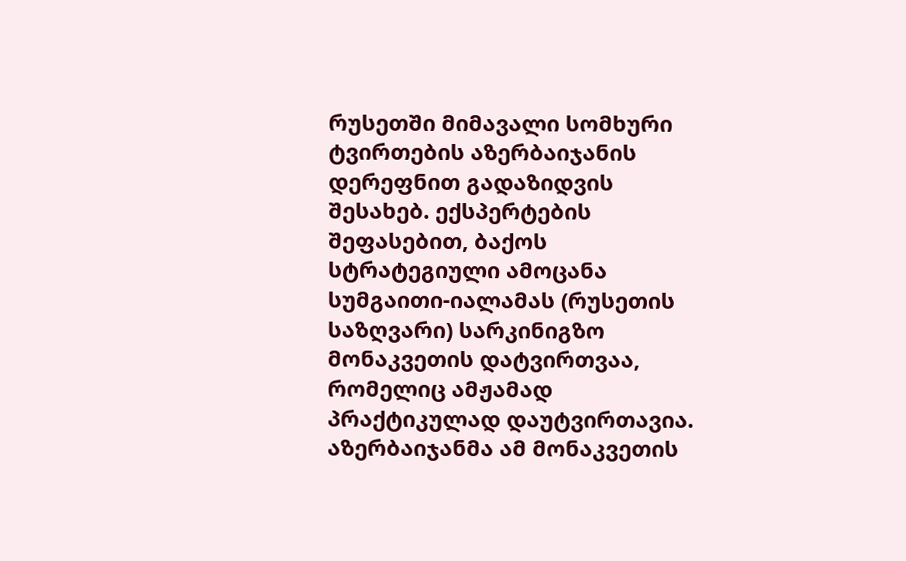რუსეთში მიმავალი სომხური ტვირთების აზერბაიჯანის დერეფნით გადაზიდვის შესახებ. ექსპერტების შეფასებით, ბაქოს სტრატეგიული ამოცანა სუმგაითი-იალამას (რუსეთის საზღვარი) სარკინიგზო მონაკვეთის დატვირთვაა, რომელიც ამჟამად პრაქტიკულად დაუტვირთავია.
აზერბაიჯანმა ამ მონაკვეთის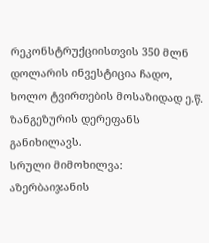რეკონსტრუქციისთვის 350 მლნ დოლარის ინვესტიცია ჩადო, ხოლო ტვირთების მოსაზიდად ე.წ. ზანგეზურის დერეფანს განიხილავს.
სრული მიმოხილვა:
აზერბაიჯანის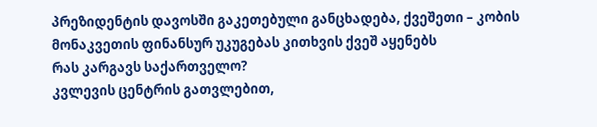პრეზიდენტის დავოსში გაკეთებული განცხადება, ქვეშეთი – კობის მონაკვეთის ფინანსურ უკუგებას კითხვის ქვეშ აყენებს
რას კარგავს საქართველო?
კვლევის ცენტრის გათვლებით,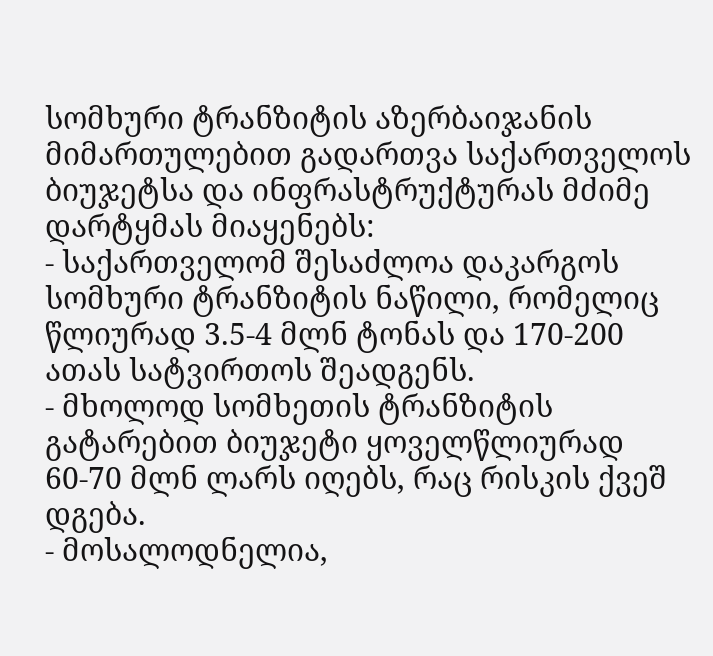სომხური ტრანზიტის აზერბაიჯანის მიმართულებით გადართვა საქართველოს ბიუჯეტსა და ინფრასტრუქტურას მძიმე დარტყმას მიაყენებს:
- საქართველომ შესაძლოა დაკარგოს სომხური ტრანზიტის ნაწილი, რომელიც წლიურად 3.5-4 მლნ ტონას და 170-200 ათას სატვირთოს შეადგენს.
- მხოლოდ სომხეთის ტრანზიტის გატარებით ბიუჯეტი ყოველწლიურად 60-70 მლნ ლარს იღებს, რაც რისკის ქვეშ დგება.
- მოსალოდნელია,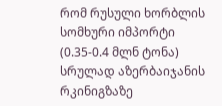რომ რუსული ხორბლის სომხური იმპორტი (0.35-0.4 მლნ ტონა) სრულად აზერბაიჯანის რკინიგზაზე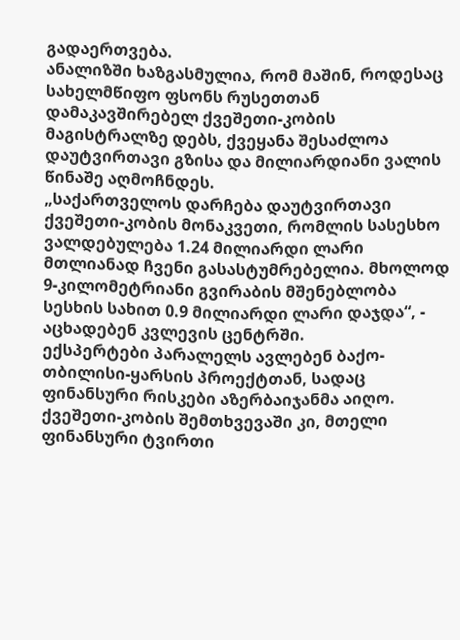გადაერთვება.
ანალიზში ხაზგასმულია, რომ მაშინ, როდესაც სახელმწიფო ფსონს რუსეთთან დამაკავშირებელ ქვეშეთი-კობის მაგისტრალზე დებს, ქვეყანა შესაძლოა დაუტვირთავი გზისა და მილიარდიანი ვალის წინაშე აღმოჩნდეს.
„საქართველოს დარჩება დაუტვირთავი ქვეშეთი-კობის მონაკვეთი, რომლის სასესხო ვალდებულება 1.24 მილიარდი ლარი მთლიანად ჩვენი გასასტუმრებელია. მხოლოდ 9-კილომეტრიანი გვირაბის მშენებლობა სესხის სახით 0.9 მილიარდი ლარი დაჯდა“, - აცხადებენ კვლევის ცენტრში.
ექსპერტები პარალელს ავლებენ ბაქო-თბილისი-ყარსის პროექტთან, სადაც ფინანსური რისკები აზერბაიჯანმა აიღო. ქვეშეთი-კობის შემთხვევაში კი, მთელი ფინანსური ტვირთი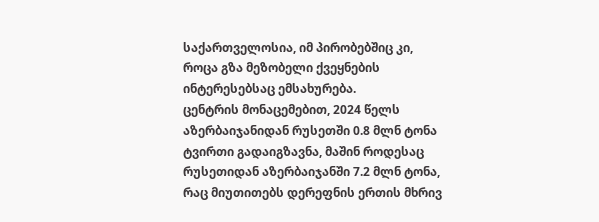საქართველოსია, იმ პირობებშიც კი, როცა გზა მეზობელი ქვეყნების ინტერესებსაც ემსახურება.
ცენტრის მონაცემებით, 2024 წელს აზერბაიჯანიდან რუსეთში 0.8 მლნ ტონა ტვირთი გადაიგზავნა, მაშინ როდესაც რუსეთიდან აზერბაიჯანში 7.2 მლნ ტონა, რაც მიუთითებს დერეფნის ერთის მხრივ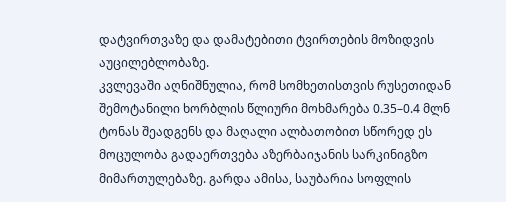დატვირთვაზე და დამატებითი ტვირთების მოზიდვის აუცილებლობაზე.
კვლევაში აღნიშნულია, რომ სომხეთისთვის რუსეთიდან შემოტანილი ხორბლის წლიური მოხმარება 0.35–0.4 მლნ ტონას შეადგენს და მაღალი ალბათობით სწორედ ეს მოცულობა გადაერთვება აზერბაიჯანის სარკინიგზო მიმართულებაზე. გარდა ამისა, საუბარია სოფლის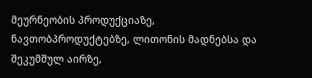მეურნეობის პროდუქციაზე, ნავთობპროდუქტებზე, ლითონის მადნებსა და შეკუმშულ აირზე,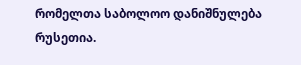რომელთა საბოლოო დანიშნულება რუსეთია.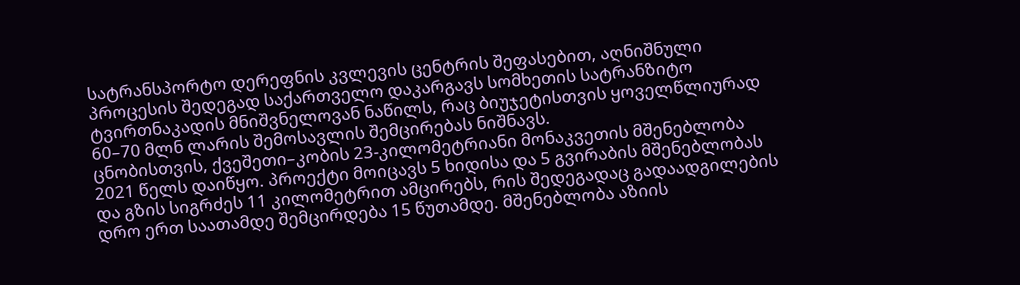სატრანსპორტო დერეფნის კვლევის ცენტრის შეფასებით, აღნიშნული პროცესის შედეგად საქართველო დაკარგავს სომხეთის სატრანზიტო ტვირთნაკადის მნიშვნელოვან ნაწილს, რაც ბიუჯეტისთვის ყოველწლიურად 60–70 მლნ ლარის შემოსავლის შემცირებას ნიშნავს.
ცნობისთვის, ქვეშეთი–კობის 23-კილომეტრიანი მონაკვეთის მშენებლობა 2021 წელს დაიწყო. პროექტი მოიცავს 5 ხიდისა და 5 გვირაბის მშენებლობას და გზის სიგრძეს 11 კილომეტრით ამცირებს, რის შედეგადაც გადაადგილების დრო ერთ საათამდე შემცირდება 15 წუთამდე. მშენებლობა აზიის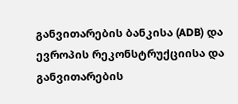განვითარების ბანკისა (ADB) და ევროპის რეკონსტრუქციისა და განვითარების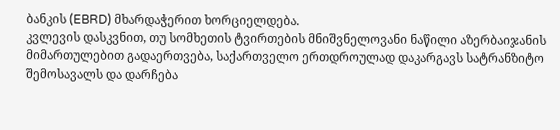ბანკის (EBRD) მხარდაჭერით ხორციელდება.
კვლევის დასკვნით, თუ სომხეთის ტვირთების მნიშვნელოვანი ნაწილი აზერბაიჯანის მიმართულებით გადაერთვება, საქართველო ერთდროულად დაკარგავს სატრანზიტო შემოსავალს და დარჩება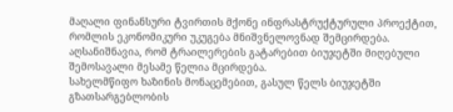მაღალი ფინანსური ტვირთის მქონე ინფრასტრუქტურული პროექტით, რომლის ეკონომიკური უკუგება მნიშვნელოვნად შემცირდება.
აღსანიშნავია, რომ ტრაილერების გატარებით ბიუჯეტში მიღებული შემოსავალი მესამე წელია მცირდება.
სახელმწიფო ხაზინის მონაცემებით, გასულ წელს ბიუჯეტში გზათსარგებლობის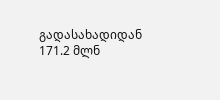გადასახადიდან 171.2 მლნ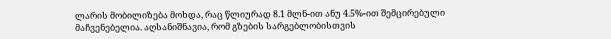ლარის მობილიზება მოხდა, რაც წლიურად 8.1 მლნ-ით ანუ 4.5%-ით შემცირებული მაჩვენებელია. აღსანიშნავია, რომ გზების სარგებლობისთვის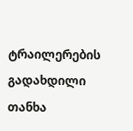ტრაილერების გადახდილი თანხა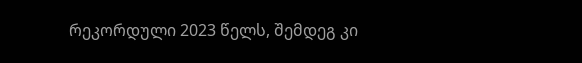რეკორდული 2023 წელს, შემდეგ კი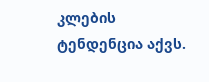კლების ტენდენცია აქვს.